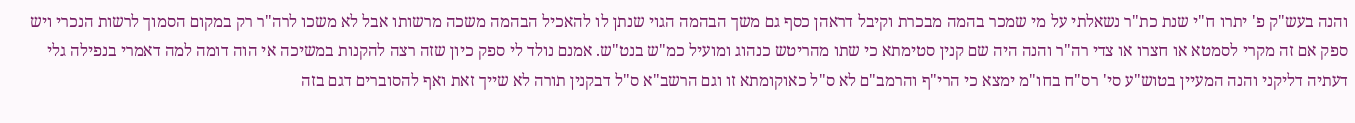והנה בעש"ק פ' יתרו ח"י שנת כת"ר נשאלתי על מי שמכר בהמה מבכרת וקיבל דראהן כסף גם משך הבהמה הגוי שנתן לו להאכיל הבהמה משכה מרשותו אבל לא משכו לרה"ר רק במקום הסמוך לרשות הנכרי ויש ספק אם זה מקרי לסמטא או חצרו או צדי רה"ר והנה היה שם קנין סטימתא כי שתו מהריטש כנהוג ומועיל כמ"ש בנט"ש. אמנם נולד לי ספק כיון שזה רצה להקנות במשיכה אי הוה דומה למה דאמרי בנפילה גלי דעתיה דליקני והנה המעיין בטוש"ע סי' רס"ח בחו"מ ימצא כי הרי"ף והרמב"ם לא ס"ל כאוקומתא זו וגם הרשב"א ס"ל דבקנין תורה לא שייך זאת ואף להסוברים דגם בזה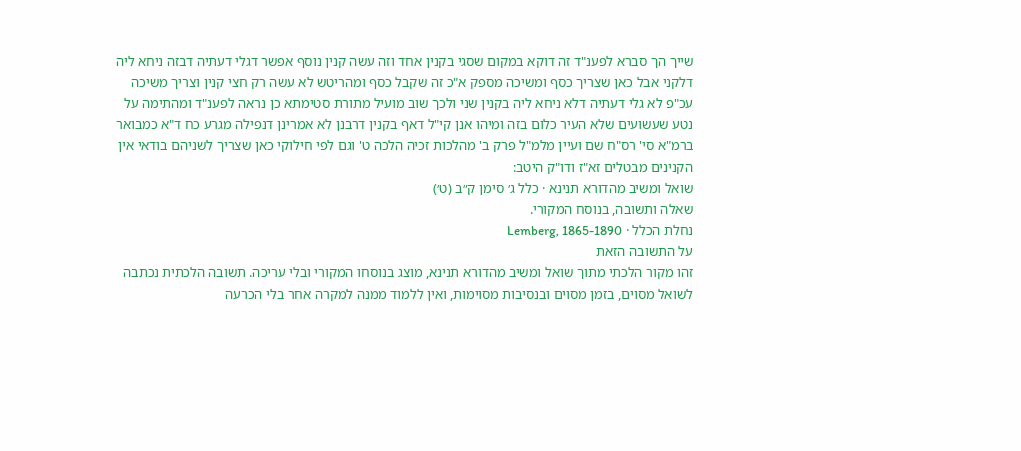שייך הך סברא לפענ"ד זה דוקא במקום שסגי בקנין אחד וזה עשה קנין נוסף אפשר דגלי דעתיה דבזה ניחא ליה דלקני אבל כאן שצריך כסף ומשיכה מספק א"כ זה שקבל כסף ומהריטש לא עשה רק חצי קנין וצריך משיכה עכ"פ לא גלי דעתיה דלא ניחא ליה בקנין שני ולכך שוב מועיל מתורת סטימתא כן נראה לפענ"ד ומהתימה על נטע שעשועים שלא העיר כלום בזה ומיהו אנן קי"ל דאף בקנין דרבנן לא אמרינן דנפילה מגרע כח ד"א כמבואר ברמ"א סי' רס"ח שם ועיין מלמ"ל פרק ב' מהלכות זכיה הלכה ט' וגם לפי חילוקי כאן שצריך לשניהם בודאי אין הקנינים מבטלים זא"ז ודו"ק היטב:
שואל ומשיב מהדורא תנינא · כלל ג׳ סימן ק״ב (ט׳)
שאלה ותשובה, בנוסח המקורי.
נחלת הכלל · Lemberg, 1865-1890
על התשובה הזאת
זהו מקור הלכתי מתוך שואל ומשיב מהדורא תנינא, מוצג בנוסחו המקורי ובלי עריכה. תשובה הלכתית נכתבה לשואל מסוים, בזמן מסוים ובנסיבות מסוימות, ואין ללמוד ממנה למקרה אחר בלי הכרעה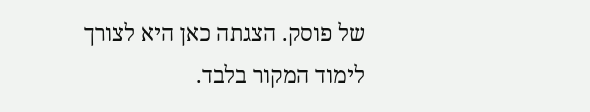של פוסק. הצגתה כאן היא לצורך לימוד המקור בלבד.